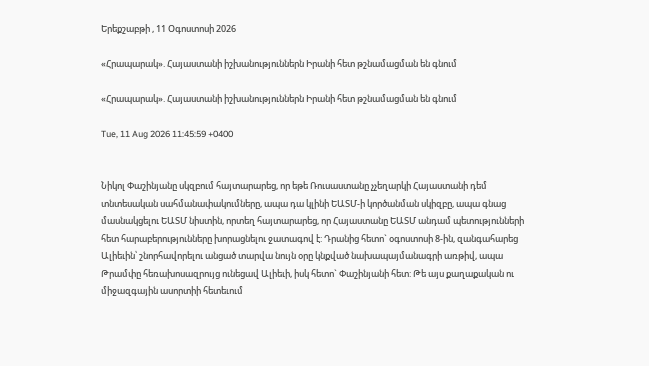Երեքշաբթի , 11 Օգոստոսի 2026

«Հրապարակ». Հայաստանի իշխանություններն Իրանի հետ թշնամացման են գնում

«Հրապարակ». Հայաստանի իշխանություններն Իրանի հետ թշնամացման են գնում

Tue, 11 Aug 2026 11:45:59 +0400


Նիկոլ Փաշինյանը սկզբում հայտարարեց, որ եթե Ռուսաստանը չչեղարկի Հայաստանի դեմ տնտեսական սահմանափակումները, ապա դա կլինի ԵԱՏՄ-ի կործանման սկիզբը, ապա գնաց մասնակցելու ԵԱՏՄ նիստին, որտեղ հայտարարեց, որ Հայաստանը ԵԱՏՄ անդամ պետությունների հետ հարաբերությունները խորացնելու ջատագով է: Դրանից հետո` օգոստոսի 8-ին, զանգահարեց Ալիեւին՝ շնորհավորելու անցած տարվա նույն օրը կնքված նախապայմանագրի առթիվ, ապա Թրամփը հեռախոսազրույց ունեցավ Ալիեւի, իսկ հետո` Փաշինյանի հետ: Թե այս քաղաքական ու միջազգային ասորտիի հետեւում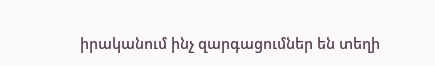իրականում ինչ զարգացումներ են տեղի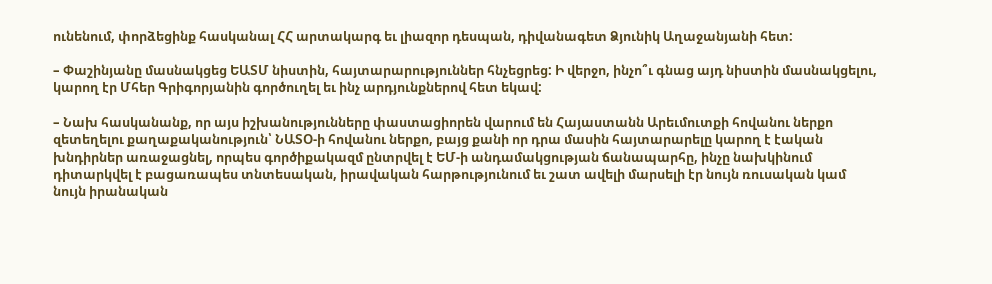ունենում, փորձեցինք հասկանալ ՀՀ արտակարգ եւ լիազոր դեսպան, դիվանագետ Ձյունիկ Աղաջանյանի հետ:

– Փաշինյանը մասնակցեց ԵԱՏՄ նիստին, հայտարարություններ հնչեցրեց: Ի վերջո, ինչո՞ւ գնաց այդ նիստին մասնակցելու, կարող էր Մհեր Գրիգորյանին գործուղել եւ ինչ արդյունքներով հետ եկավ:

– Նախ հասկանանք, որ այս իշխանությունները փաստացիորեն վարում են Հայաստանն Արեւմուտքի հովանու ներքո զետեղելու քաղաքականություն՝ ՆԱՏՕ-ի հովանու ներքո, բայց քանի որ դրա մասին հայտարարելը կարող է էական խնդիրներ առաջացնել, որպես գործիքակազմ ընտրվել է ԵՄ-ի անդամակցության ճանապարհը, ինչը նախկինում դիտարկվել է բացառապես տնտեսական, իրավական հարթությունում եւ շատ ավելի մարսելի էր նույն ռուսական կամ նույն իրանական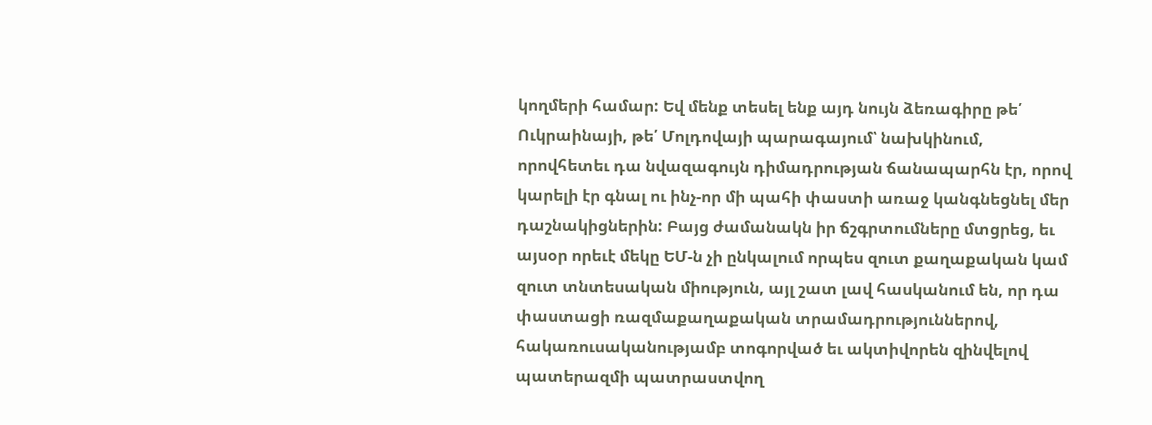կողմերի համար: Եվ մենք տեսել ենք այդ նույն ձեռագիրը թե՛ Ուկրաինայի, թե՛ Մոլդովայի պարագայում՝ նախկինում, որովհետեւ դա նվազագույն դիմադրության ճանապարհն էր, որով կարելի էր գնալ ու ինչ-որ մի պահի փաստի առաջ կանգնեցնել մեր դաշնակիցներին: Բայց ժամանակն իր ճշգրտումները մտցրեց, եւ այսօր որեւէ մեկը ԵՄ-ն չի ընկալում որպես զուտ քաղաքական կամ զուտ տնտեսական միություն, այլ շատ լավ հասկանում են, որ դա փաստացի ռազմաքաղաքական տրամադրություններով, հակառուսականությամբ տոգորված եւ ակտիվորեն զինվելով պատերազմի պատրաստվող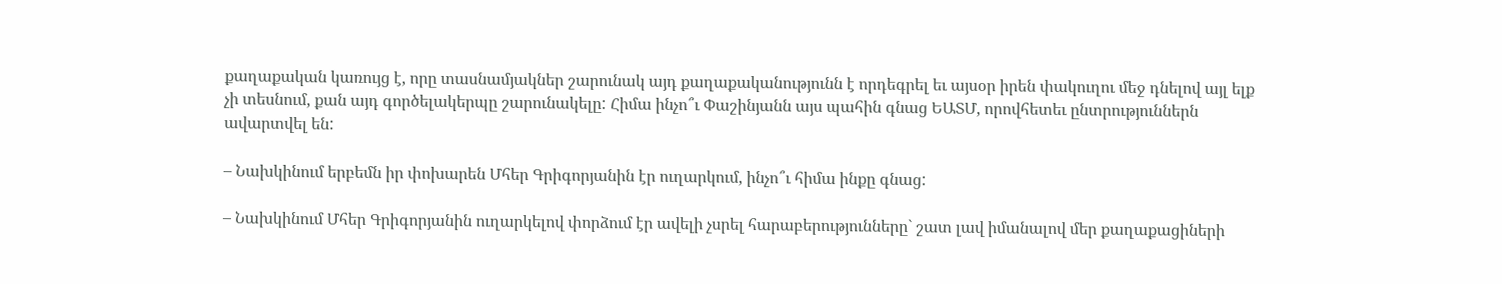քաղաքական կառույց է, որը տասնամյակներ շարունակ այդ քաղաքականությունն է որդեգրել եւ այսօր իրեն փակուղու մեջ դնելով այլ ելք չի տեսնում, քան այդ գործելակերպը շարունակելը: Հիմա ինչո՞ւ Փաշինյանն այս պահին գնաց ԵԱՏՄ, որովհետեւ ընտրություններն ավարտվել են:

– Նախկինում երբեմն իր փոխարեն Մհեր Գրիգորյանին էր ուղարկում, ինչո՞ւ հիմա ինքը գնաց:

– Նախկինում Մհեր Գրիգորյանին ուղարկելով փորձում էր ավելի չսրել հարաբերությունները` շատ լավ իմանալով մեր քաղաքացիների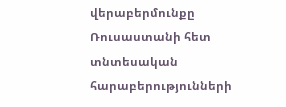վերաբերմունքը Ռուսաստանի հետ տնտեսական հարաբերությունների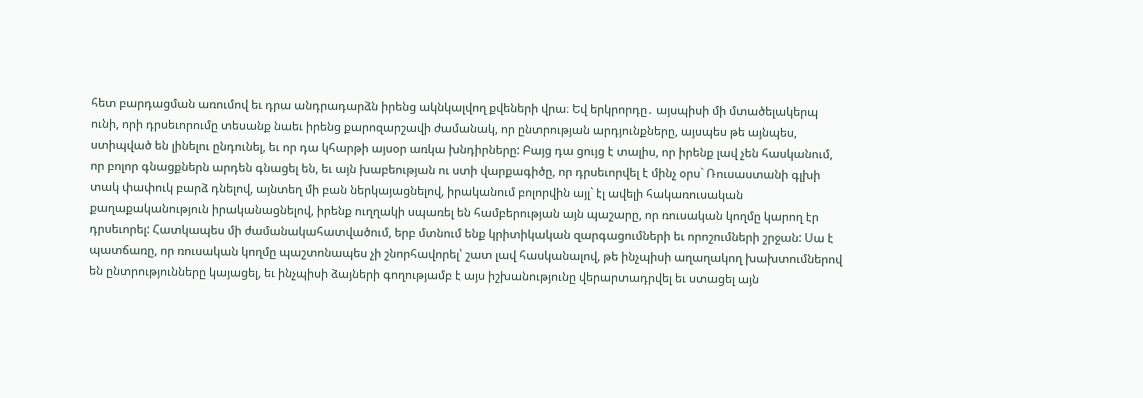հետ բարդացման առումով եւ դրա անդրադարձն իրենց ակնկալվող քվեների վրա։ Եվ երկրորդը․ այսպիսի մի մտածելակերպ ունի, որի դրսեւորումը տեսանք նաեւ իրենց քարոզարշավի ժամանակ, որ ընտրության արդյունքները, այսպես թե այնպես, ստիպված են լինելու ընդունել, եւ որ դա կհարթի այսօր առկա խնդիրները: Բայց դա ցույց է տալիս, որ իրենք լավ չեն հասկանում, որ բոլոր գնացքներն արդեն գնացել են, եւ այն խաբեության ու ստի վարքագիծը, որ դրսեւորվել է մինչ օրս` Ռուսաստանի գլխի տակ փափուկ բարձ դնելով, այնտեղ մի բան ներկայացնելով, իրականում բոլորվին այլ` էլ ավելի հակառուսական քաղաքականություն իրականացնելով, իրենք ուղղակի սպառել են համբերության այն պաշարը, որ ռուսական կողմը կարող էր դրսեւորել: Հատկապես մի ժամանակահատվածում, երբ մտնում ենք կրիտիկական զարգացումների եւ որոշումների շրջան: Սա է պատճառը, որ ռուսական կողմը պաշտոնապես չի շնորհավորել՝ շատ լավ հասկանալով, թե ինչպիսի աղաղակող խախտումներով են ընտրությունները կայացել, եւ ինչպիսի ձայների գողությամբ է այս իշխանությունը վերարտադրվել եւ ստացել այն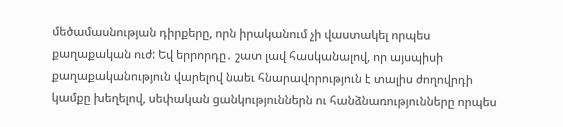մեծամասնության դիրքերը, որն իրականում չի վաստակել որպես քաղաքական ուժ: Եվ երրորդը․ շատ լավ հասկանալով, որ այսպիսի քաղաքականություն վարելով նաեւ հնարավորություն է տալիս ժողովրդի կամքը խեղելով, սեփական ցանկություններն ու հանձնառությունները որպես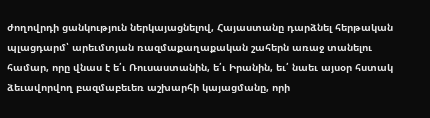ժողովրդի ցանկություն ներկայացնելով, Հայաստանը դարձնել հերթական պլացդարմ՝ արեւմտյան ռազմաքաղաքական շահերն առաջ տանելու համար, որը վնաս է ե՛ւ Ռուսաստանին, ե՛ւ Իրանին, եւ՛ նաեւ այսօր հստակ ձեւավորվող բազմաբեւեռ աշխարհի կայացմանը, որի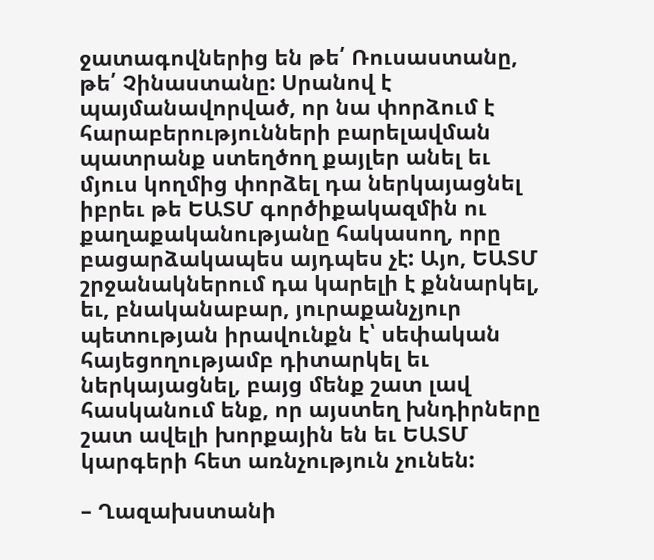ջատագովներից են թե՛ Ռուսաստանը, թե՛ Չինաստանը: Սրանով է պայմանավորված, որ նա փորձում է հարաբերությունների բարելավման պատրանք ստեղծող քայլեր անել եւ մյուս կողմից փորձել դա ներկայացնել իբրեւ թե ԵԱՏՄ գործիքակազմին ու քաղաքականությանը հակասող, որը բացարձակապես այդպես չէ: Այո, ԵԱՏՄ շրջանակներում դա կարելի է քննարկել, եւ, բնականաբար, յուրաքանչյուր պետության իրավունքն է՝ սեփական հայեցողությամբ դիտարկել եւ ներկայացնել, բայց մենք շատ լավ հասկանում ենք, որ այստեղ խնդիրները շատ ավելի խորքային են եւ ԵԱՏՄ կարգերի հետ առնչություն չունեն:

– Ղազախստանի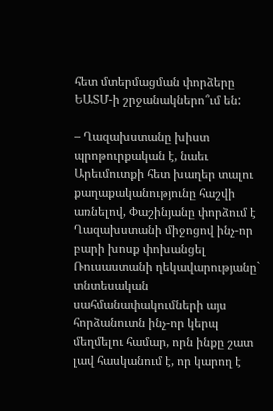հետ մտերմացման փորձերը ԵԱՏՄ-ի շրջանակներո՞ւմ են:

– Ղազախստանը խիստ պրոթուրքական է, նաեւ Արեւմուտքի հետ խաղեր տալու քաղաքականությունը հաշվի առնելով, Փաշինյանը փորձում է Ղազախստանի միջոցով ինչ-որ բարի խոսք փոխանցել Ռուսաստանի ղեկավարությանը` տնտեսական սահմանափակումների այս հորձանուտն ինչ-որ կերպ մեղմելու համար, որն ինքը շատ լավ հասկանում է, որ կարող է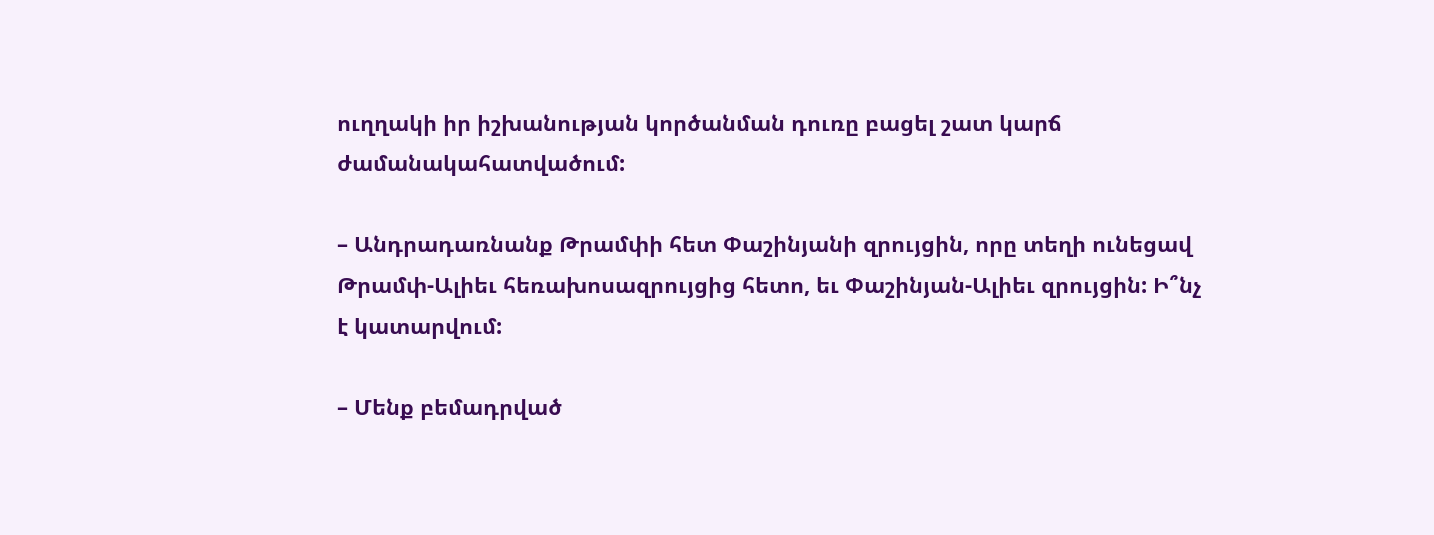ուղղակի իր իշխանության կործանման դուռը բացել շատ կարճ ժամանակահատվածում:

– Անդրադառնանք Թրամփի հետ Փաշինյանի զրույցին, որը տեղի ունեցավ Թրամփ-Ալիեւ հեռախոսազրույցից հետո, եւ Փաշինյան-Ալիեւ զրույցին: Ի՞նչ է կատարվում:

– Մենք բեմադրված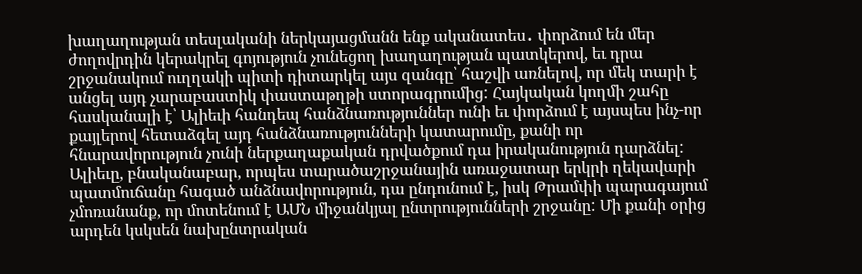խաղաղության տեսլականի ներկայացմանն ենք ականատես․ փորձում են մեր ժողովրդին կերակրել գոյություն չունեցող խաղաղության պատկերով, եւ դրա շրջանակում ուղղակի պիտի դիտարկել այս զանգը՝ հաշվի առնելով, որ մեկ տարի է անցել այդ չարաբաստիկ փաստաթղթի ստորագրումից: Հայկական կողմի շահը հասկանալի է՝ Ալիեւի հանդեպ հանձնառություններ ունի եւ փորձում է այսպես ինչ-որ քայլերով հետաձգել այդ հանձնառությունների կատարումը, քանի որ հնարավորություն չունի ներքաղաքական դրվածքում դա իրականություն դարձնել: Ալիեւը, բնականաբար, որպես տարածաշրջանային առաջատար երկրի ղեկավարի պատմուճանը հագած անձնավորություն, դա ընդունում է, իսկ Թրամփի պարագայում չմոռանանք, որ մոտենում է ԱՄՆ միջանկյալ ընտրությունների շրջանը: Մի քանի օրից արդեն կսկսեն նախընտրական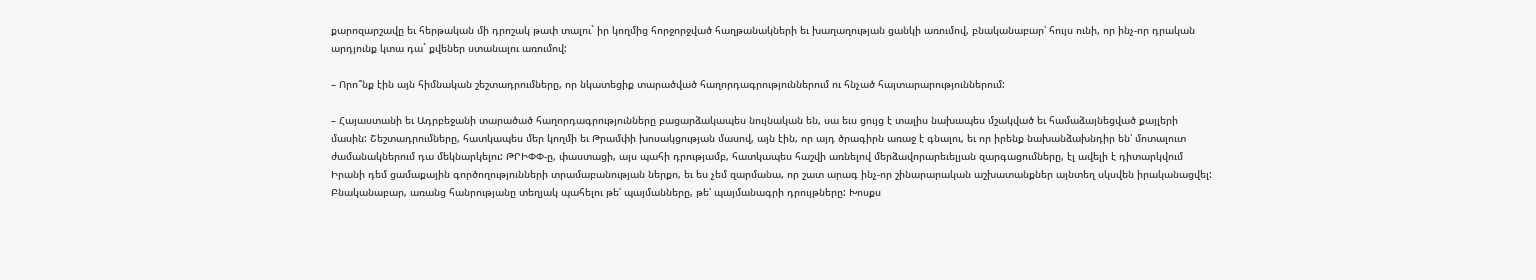քարոզարշավը եւ հերթական մի դրոշակ թափ տալու` իր կողմից հորջորջված հաղթանակների եւ խաղաղության ցանկի առումով, բնականաբար՝ հույս ունի, որ ինչ-որ դրական արդյունք կտա դա` քվեներ ստանալու առումով:

– Որո՞նք էին այն հիմնական շեշտադրումները, որ նկատեցիք տարածված հաղորդագրություններում ու հնչած հայտարարություններում:

– Հայաստանի եւ Ադրբեջանի տարածած հաղորդագրությունները բացարձակապես նույնական են, սա եւս ցույց է տալիս նախապես մշակված եւ համաձայնեցված քայլերի մասին: Շեշտադրումները, հատկապես մեր կողմի եւ Թրամփի խոսակցության մասով, այն էին, որ այդ ծրագիրն առաջ է գնալու, եւ որ իրենք նախանձախնդիր են՝ մոտալուտ ժամանակներում դա մեկնարկելու: ԹՐԻՓՓ-ը, փաստացի, այս պահի դրությամբ, հատկապես հաշվի առնելով մերձավորարեւելյան զարգացումները, էլ ավելի է դիտարկվում Իրանի դեմ ցամաքային գործողությունների տրամաբանության ներքո, եւ ես չեմ զարմանա, որ շատ արագ ինչ-որ շինարարական աշխատանքներ այնտեղ սկսվեն իրականացվել: Բնականաբար, առանց հանրությանը տեղյակ պահելու թե՛ պայմանները, թե՛ պայմանագրի դրույթները: Խոսքս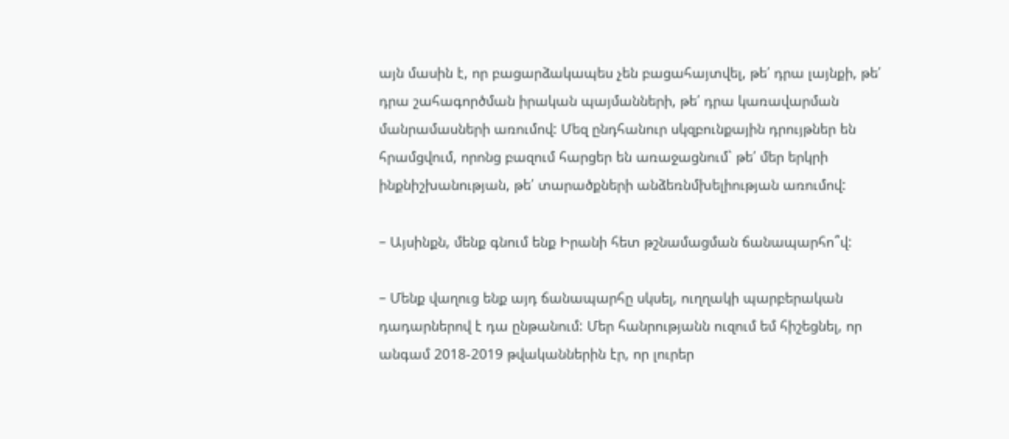այն մասին է, որ բացարձակապես չեն բացահայտվել, թե՛ դրա լայնքի, թե՛ դրա շահագործման իրական պայմանների, թե՛ դրա կառավարման մանրամասների առումով: Մեզ ընդհանուր սկզբունքային դրույթներ են հրամցվում, որոնց բազում հարցեր են առաջացնում` թե՛ մեր երկրի ինքնիշխանության, թե՛ տարածքների անձեռնմխելիության առումով:

– Այսինքն, մենք գնում ենք Իրանի հետ թշնամացման ճանապարհո՞վ:

– Մենք վաղուց ենք այդ ճանապարհը սկսել, ուղղակի պարբերական դադարներով է դա ընթանում: Մեր հանրությանն ուզում եմ հիշեցնել, որ անգամ 2018-2019 թվականներին էր, որ լուրեր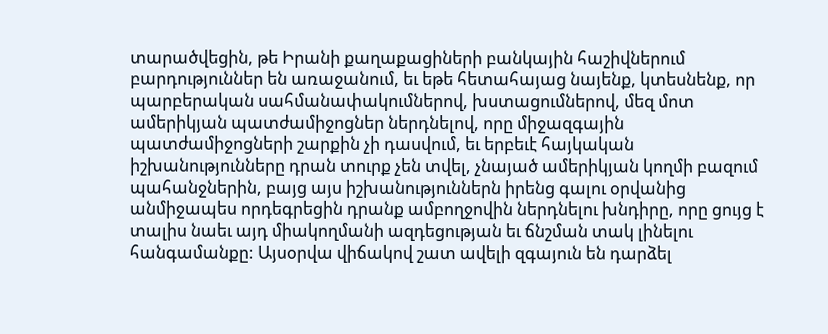տարածվեցին, թե Իրանի քաղաքացիների բանկային հաշիվներում բարդություններ են առաջանում, եւ եթե հետահայաց նայենք, կտեսնենք, որ պարբերական սահմանափակումներով, խստացումներով, մեզ մոտ ամերիկյան պատժամիջոցներ ներդնելով, որը միջազգային պատժամիջոցների շարքին չի դասվում, եւ երբեւէ հայկական իշխանությունները դրան տուրք չեն տվել, չնայած ամերիկյան կողմի բազում պահանջներին, բայց այս իշխանություններն իրենց գալու օրվանից անմիջապես որդեգրեցին դրանք ամբողջովին ներդնելու խնդիրը, որը ցույց է տալիս նաեւ այդ միակողմանի ազդեցության եւ ճնշման տակ լինելու հանգամանքը: Այսօրվա վիճակով շատ ավելի զգայուն են դարձել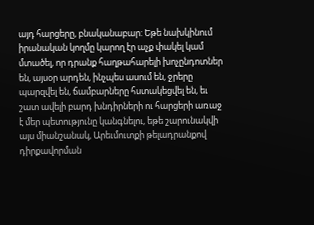այդ հարցերը, բնականաբար: Եթե նախկինում իրանական կողմը կարող էր աչք փակել կամ մտածել, որ դրանք հաղթահարելի խոչընդոտներ են, այսօր արդեն, ինչպես ասում են, ջրերը պարզվել են, ճամբարները հստակեցվել են, եւ շատ ավելի բարդ խնդիրների ու հարցերի առաջ է մեր պետությունը կանգնելու, եթե շարունակվի այս միանշանակ, Արեւմուտքի թելադրանքով դիրքավորման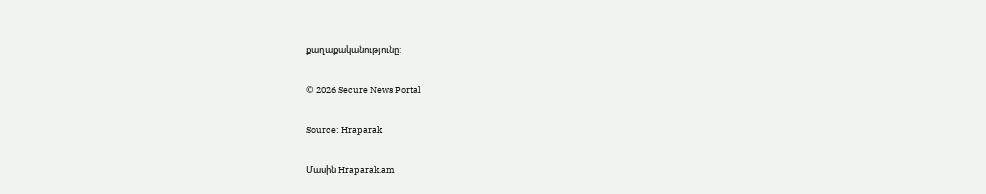քաղաքականությունը:

© 2026 Secure News Portal

Source: Hraparak

Մասին Hraparak.am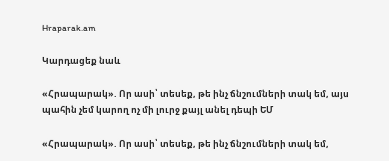Hraparak.am

Կարդացեք նաև

«Հրապարակ». Որ ասի՝ տեսեք, թե ինչ ճնշումների տակ եմ, այս պահին չեմ կարող ոչ մի լուրջ քայլ անել դեպի ԵՄ

«Հրապարակ». Որ ասի՝ տեսեք, թե ինչ ճնշումների տակ եմ,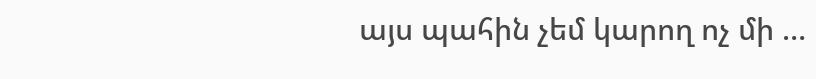այս պահին չեմ կարող ոչ մի …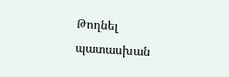Թողնել պատասխան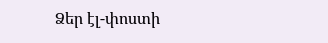Ձեր էլ-փոստի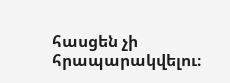հասցեն չի հրապարակվելու։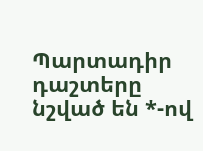Պարտադիր դաշտերը նշված են *-ով